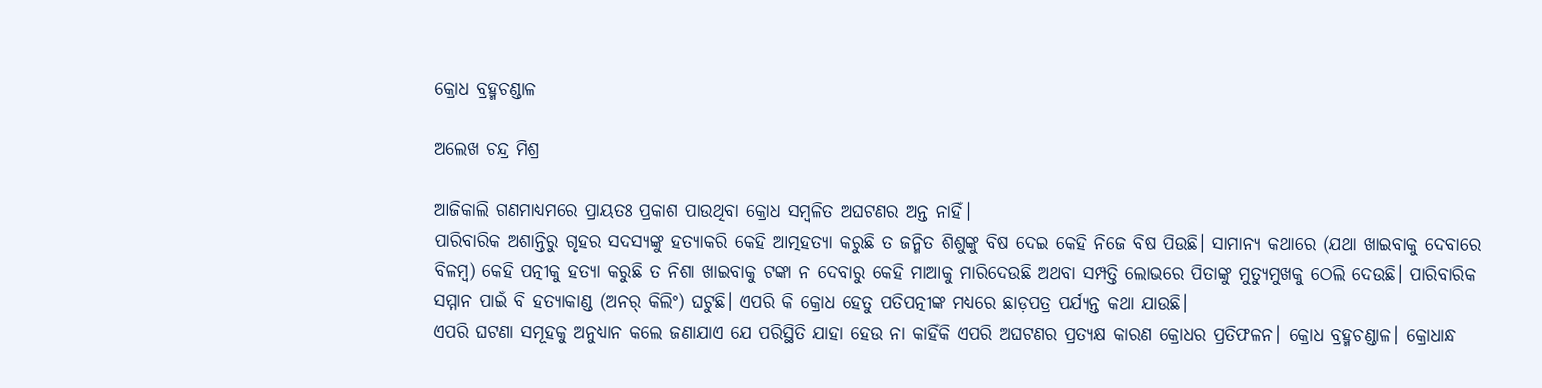କ୍ରୋଧ ବ୍ରହ୍ମଚଣ୍ଡାଳ

ଅଲେଖ ଚନ୍ଦ୍ର ମିଶ୍ର

ଆଜିକାଲି ଗଣମାଧ୍ୟମରେ ପ୍ରାୟତଃ ପ୍ରକାଶ ପାଉଥିବା କ୍ରୋଧ ସମ୍ବଳିତ ଅଘଟଣର ଅନ୍ତ ନାହିଁ।
ପାରିବାରିକ ଅଶାନ୍ତିରୁ ଗୃହର ସଦସ୍ୟଙ୍କୁ ହତ୍ୟାକରି କେହି ଆତ୍ମହତ୍ୟା କରୁଛି ତ ଜନ୍ମିତ ଶିଶୁଙ୍କୁ ବିଷ ଦେଇ କେହି ନିଜେ ବିଷ ପିଉଛି। ସାମାନ୍ୟ କଥାରେ (ଯଥା ଖାଇବାକୁ ଦେବାରେ ବିଳମ୍ବ) କେହି ପତ୍ନୀକୁ ହତ୍ୟା କରୁଛି ତ ନିଶା ଖାଇବାକୁ ଟଙ୍କା ନ ଦେବାରୁ କେହି ମାଆକୁ ମାରିଦେଉଛି ଅଥବା ସମ୍ପତ୍ତି ଲୋଭରେ ପିତାଙ୍କୁ ମୁତ୍ୟୁମୁଖକୁ ଠେଲି ଦେଉଛି। ପାରିବାରିକ ସମ୍ମାନ ପାଇଁ ବି ହତ୍ୟାକାଣ୍ଡ (ଅନର୍‌ କିଲିଂ) ଘଟୁଛି। ଏପରି କି କ୍ରୋଧ ହେତୁ ପତିପତ୍ନୀଙ୍କ ମଧ୍ୟରେ ଛାଡ଼ପତ୍ର ପର୍ଯ୍ୟନ୍ତ କଥା ଯାଉଛି।
ଏପରି ଘଟଣା ସମୂହକୁ ଅନୁଧ୍ୟାନ କଲେ ଜଣାଯାଏ ଯେ ପରିସ୍ଥିତି ଯାହା ହେଉ ନା କାହିଁକି ଏପରି ଅଘଟଣର ପ୍ରତ୍ୟକ୍ଷ କାରଣ କ୍ରୋଧର ପ୍ରତିଫଳନ। କ୍ରୋଧ ବ୍ରହ୍ମଚଣ୍ଡାଳ। କ୍ରୋଧାନ୍ଧ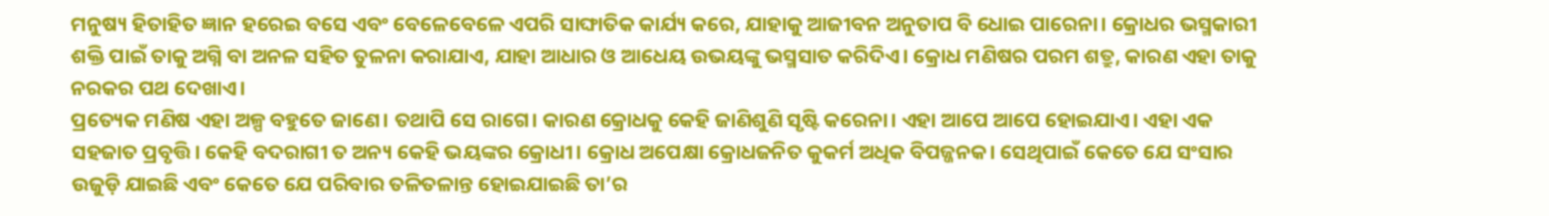ମନୁଷ୍ୟ ହିତାହିତ ଜ୍ଞାନ ହରେଇ ବସେ ଏବଂ ବେଳେବେଳେ ଏପରି ସାଙ୍ଘାତିକ କାର୍ଯ୍ୟ କରେ, ଯାହାକୁ ଆଜୀବନ ଅନୁତାପ ବି ଧୋଇ ପାରେନା। କ୍ରୋଧର ଭସ୍ମକାରୀ ଶକ୍ତି ପାଇଁ ତାକୁ ଅଗ୍ନି ବା ଅନଳ ସହିତ ତୁଳନା କରାଯାଏ, ଯାହା ଆଧାର ଓ ଆଧେୟ ଉଭୟଙ୍କୁ ଭସ୍ମସାତ କରିଦିଏ। କ୍ରୋଧ ମଣିଷର ପରମ ଶତ୍ରୁ, କାରଣ ଏହା ତାକୁ ନରକର ପଥ ଦେଖାଏ।
ପ୍ରତ୍ୟେକ ମଣିଷ ଏହା ଅଳ୍ପ ବହୁତେ ଜାଣେ। ତଥାପି ସେ ରାଗେ। କାରଣ କ୍ରୋଧକୁ କେହି ଜାଣିଶୁଣି ସୃଷ୍ଟି କରେନା। ଏହା ଆପେ ଆପେ ହୋଇଯାଏ। ଏହା ଏକ ସହଜାତ ପ୍ରବୃତ୍ତି। କେହି ବଦରାଗୀ ତ ଅନ୍ୟ କେହି ଭୟଙ୍କର କ୍ରୋଧୀ। କ୍ରୋଧ ଅପେକ୍ଷା କ୍ରୋଧଜନିତ କୁକର୍ମ ଅଧିକ ବିପଜ୍ଜନକ। ସେଥିପାଇଁ କେତେ ଯେ ସଂସାର ଉଜୁଡ଼ି ଯାଇଛି ଏବଂ କେତେ ଯେ ପରିବାର ତଳିତଳାନ୍ତ ହୋଇଯାଇଛି ତା’ର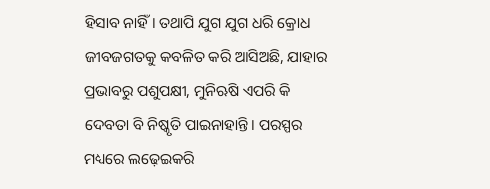ହିସାବ ନାହିଁ। ତଥାପି ଯୁଗ ଯୁଗ ଧରି କ୍ରୋଧ ଜୀବଜଗତକୁ କବଳିତ କରି ଆସିଅଛି, ଯାହାର ପ୍ରଭାବରୁ ପଶୁପକ୍ଷୀ, ମୁନିଋଷି ଏପରି କି ଦେବତା ବି ନିଷ୍କୃତି ପାଇନାହାନ୍ତି। ପରସ୍ପର ମଧ୍ୟରେ ଲଢ଼େଇକରି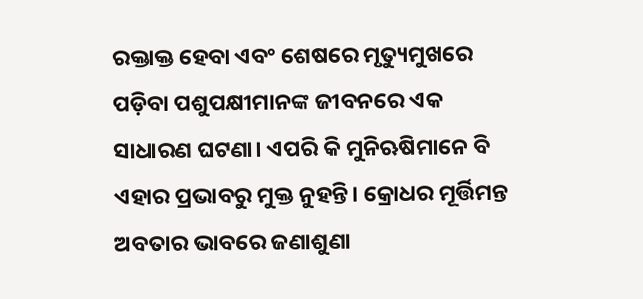ରକ୍ତାକ୍ତ ହେବା ଏବଂ ଶେଷରେ ମୃତ୍ୟୁମୁଖରେ ପଡ଼ିବା ପଶୁପକ୍ଷୀମାନଙ୍କ ଜୀବନରେ ଏକ ସାଧାରଣ ଘଟଣା। ଏପରି କି ମୁନିଋଷିମାନେ ବି ଏହାର ପ୍ରଭାବରୁ ମୁକ୍ତ ନୁହନ୍ତି। କ୍ରୋଧର ମୂର୍ତ୍ତିମନ୍ତ ଅବତାର ଭାବରେ ଜଣାଶୁଣା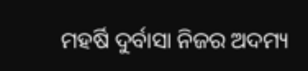ମହର୍ଷି ଦୁର୍ବାସା ନିଜର ଅଦମ୍ୟ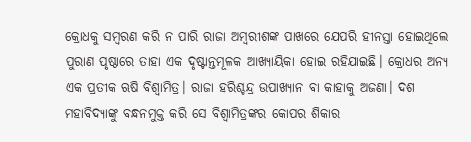କ୍ରୋଧକୁ ସମ୍ବରଣ କରି ନ ପାରି ରାଜା ଅମ୍ବରୀଶଙ୍କ ପାଖରେ ଯେପରି ହୀନସ୍ତା ହୋଇଥିଲେ ପୁରାଣ ପୃଷ୍ଠାରେ ତାହା ଏକ ଦୃଷ୍ଟାନ୍ତମୂଳକ ଆଖ୍ୟାୟିକା ହୋଇ ରହିଯାଇଛି। କ୍ରୋଧର ଅନ୍ୟ ଏକ ପ୍ରତୀକ ଋଷି ବିଶ୍ୱାମିତ୍ର। ରାଜା ହରିଶ୍ଚନ୍ଦ୍ର ଉପାଖ୍ୟାନ ବା କାହାକୁ ଅଜଣା। ଦଶ ମହାବିଦ୍ୟାଙ୍କୁ ବନ୍ଧନମୁକ୍ତ କରି ସେ ବିଶ୍ୱାମିତ୍ରଙ୍କର କୋପର ଶିକାର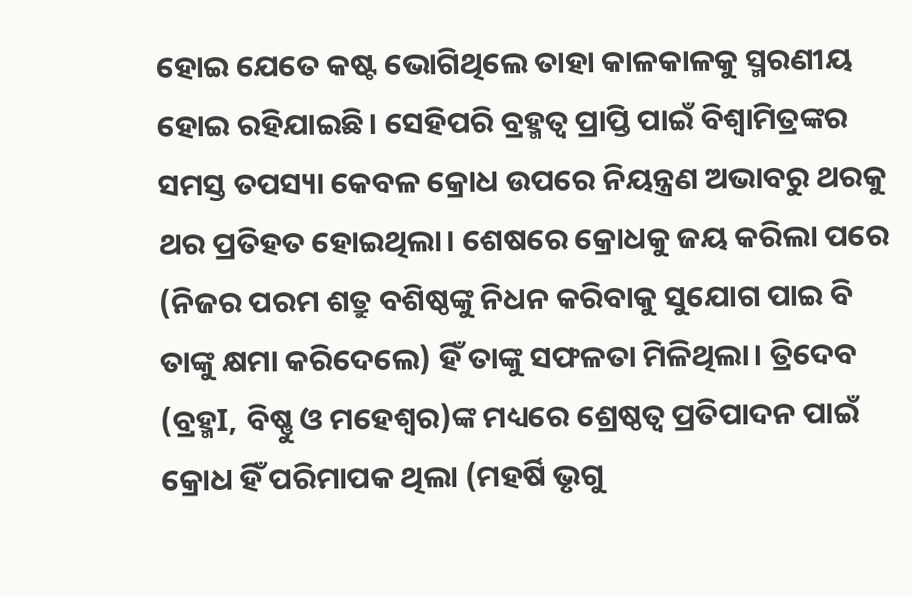ହୋଇ ଯେତେ କଷ୍ଟ ଭୋଗିଥିଲେ ତାହା କାଳକାଳକୁ ସ୍ମରଣୀୟ ହୋଇ ରହିଯାଇଛି। ସେହିପରି ବ୍ରହ୍ମତ୍ୱ ପ୍ରାପ୍ତି ପାଇଁ ବିଶ୍ୱାମିତ୍ରଙ୍କର ସମସ୍ତ ତପସ୍ୟା କେବଳ କ୍ରୋଧ ଉପରେ ନିୟନ୍ତ୍ରଣ ଅଭାବରୁ ଥରକୁ ଥର ପ୍ରତିହତ ହୋଇଥିଲା। ଶେଷରେ କ୍ରୋଧକୁ ଜୟ କରିଲା ପରେ (ନିଜର ପରମ ଶତ୍ରୁ ବଶିଷ୍ଠଙ୍କୁ ନିଧନ କରିବାକୁ ସୁଯୋଗ ପାଇ ବି ତାଙ୍କୁ କ୍ଷମା କରିଦେଲେ) ହିଁ ତାଙ୍କୁ ସଫଳତା ମିଳିଥିଲା। ତ୍ରିଦେବ (ବ୍ରହ୍ମI, ବିଷ୍ଣୁ ଓ ମହେଶ୍ୱର)ଙ୍କ ମଧ୍ୟରେ ଶ୍ରେଷ୍ଠତ୍ୱ ପ୍ରତିପାଦନ ପାଇଁ କ୍ରୋଧ ହିଁ ପରିମାପକ ଥିଲା (ମହର୍ଷି ଭୃଗୁ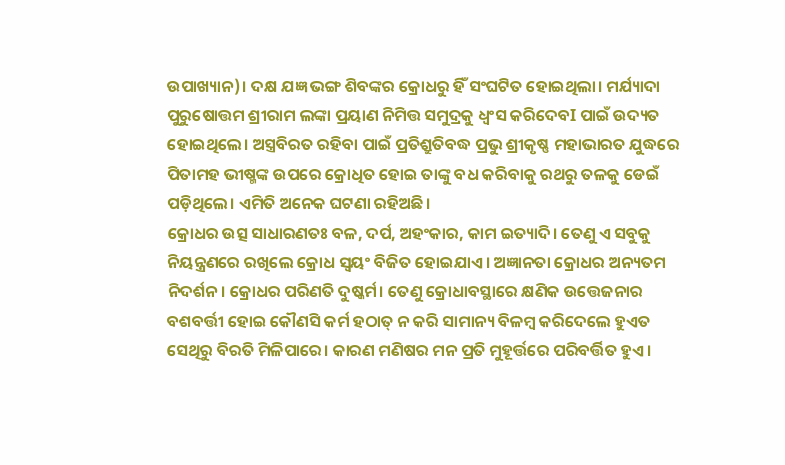ଉପାଖ୍ୟାନ)। ଦକ୍ଷ ଯଜ୍ଞ ଭଙ୍ଗ ଶିବଙ୍କର କ୍ରୋଧରୁ ହିଁ ସଂଘଟିତ ହୋଇଥିଲା। ମର୍ଯ୍ୟାଦା ପୁରୁଷୋତ୍ତମ ଶ୍ରୀରାମ ଲଙ୍କା ପ୍ରୟାଣ ନିମିତ୍ତ ସମୁଦ୍ରକୁ ଧ୍ବଂସ କରିଦେବI ପାଇଁ ଉଦ୍ୟତ ହୋଇଥିଲେ। ଅସ୍ତ୍ରବିରତ ରହିବା ପାଇଁ ପ୍ରତିଶ୍ରୁତିବଦ୍ଧ ପ୍ରଭୁ ଶ୍ରୀକୃଷ୍ଣ ମହାଭାରତ ଯୁଦ୍ଧରେ ପିତାମହ ଭୀଷ୍ମଙ୍କ ଉପରେ କ୍ରୋଧିତ ହୋଇ ତାଙ୍କୁ ବଧ କରିବାକୁ ରଥରୁ ତଳକୁ ଡେଇଁ ପଡ଼ିଥିଲେ। ଏମିତି ଅନେକ ଘଟଣା ରହିଅଛି।
କ୍ରୋଧର ଉତ୍ସ ସାଧାରଣତଃ ବଳ, ଦର୍ପ, ଅହଂକାର, କାମ ଇତ୍ୟାଦି। ତେଣୁ ଏ ସବୁକୁ ନିୟନ୍ତ୍ରଣରେ ରଖିଲେ କ୍ରୋଧ ସ୍ବୟଂ ବିଜିତ ହୋଇଯାଏ। ଅଜ୍ଞାନତା କ୍ରୋଧର ଅନ୍ୟତମ ନିଦର୍ଶନ। କ୍ରୋଧର ପରିଣତି ଦୁଷ୍କର୍ମ। ତେଣୁ କ୍ରୋଧାବସ୍ଥାରେ କ୍ଷଣିକ ଉତ୍ତେଜନାର ବଶବର୍ତ୍ତୀ ହୋଇ କୌଣସି କର୍ମ ହଠାତ୍‌ ନ କରି ସାମାନ୍ୟ ବିଳମ୍ବ କରିଦେଲେ ହୁଏତ ସେଥିରୁ ବିରତି ମିଳିପାରେ। କାରଣ ମଣିଷର ମନ ପ୍ରତି ମୁହୂର୍ତ୍ତରେ ପରିବର୍ତ୍ତିତ ହୁଏ।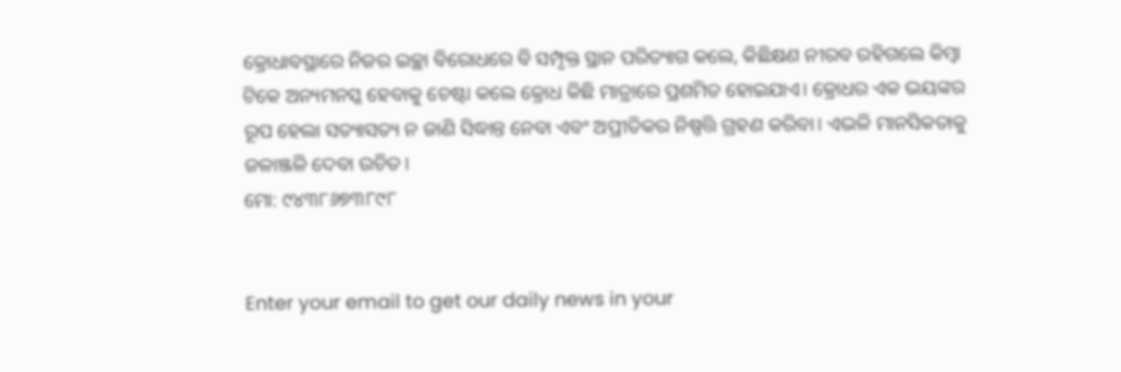କ୍ରୋଧାବସ୍ଥାରେ ନିଜର ଇଚ୍ଛା ବିରୋଧରେ ବି ସମ୍ପୃକ୍ତ ସ୍ଥାନ ପରିତ୍ୟାଗ କଲେ, କିଛିକ୍ଷଣ ନୀରବ ରହିଗଲେ କିମ୍ବା ଟିକେ ଅନ୍ୟମନସ୍କ ହେବାକୁ ଚେଷ୍ଟା କଲେ କ୍ରୋଧ କିଛି ମାତ୍ରାରେ ପ୍ରଶମିତ ହୋଇଯାଏ। କ୍ରୋଧର ଏକ ଭୟଙ୍କର ରୂପ ହେଲା ସତ୍ୟାସତ୍ୟ ନ ଜାଣି ସିଦ୍ଧାନ୍ତ ନେବା ଏବଂ ଅପ୍ରୀତିକର ନିଷ୍ପତ୍ତି ଗ୍ରହଣ କରିବା। ଏଭଳି ମାନସିକତାକୁ ଜଳାଞ୍ଜଳି ଦେବା ଉଚିତ।
ମୋ: ୯୪୩୮୬୭୩୮୯୮


Enter your email to get our daily news in your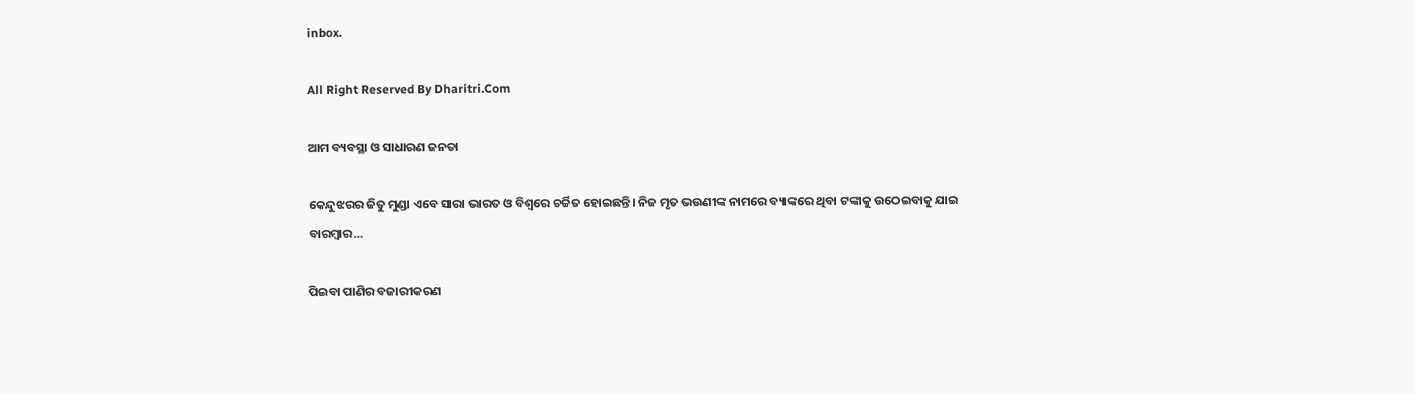inbox.

All Right Reserved By Dharitri.Com

ଆମ ବ୍ୟବସ୍ଥା ଓ ସାଧାରଣ ଜନତା

କେନ୍ଦୁଝରର ଜିତୁ ମୁଣ୍ଡା ଏବେ ସାରା ଭାରତ ଓ ବିଶ୍ୱରେ ଚର୍ଚ୍ଚିତ ହୋଇଛନ୍ତି। ନିଜ ମୃତ ଭଉଣୀଙ୍କ ନାମରେ ବ୍ୟାଙ୍କରେ ଥିବା ଟଙ୍କାକୁ ଉଠେଇବାକୁ ଯାଇ ବାରମ୍ବାର…

ପିଇବା ପାଣିର ବଜାରୀକରଣ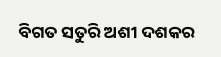ବିଗତ ସତୁରି ଅଶୀ ଦଶକର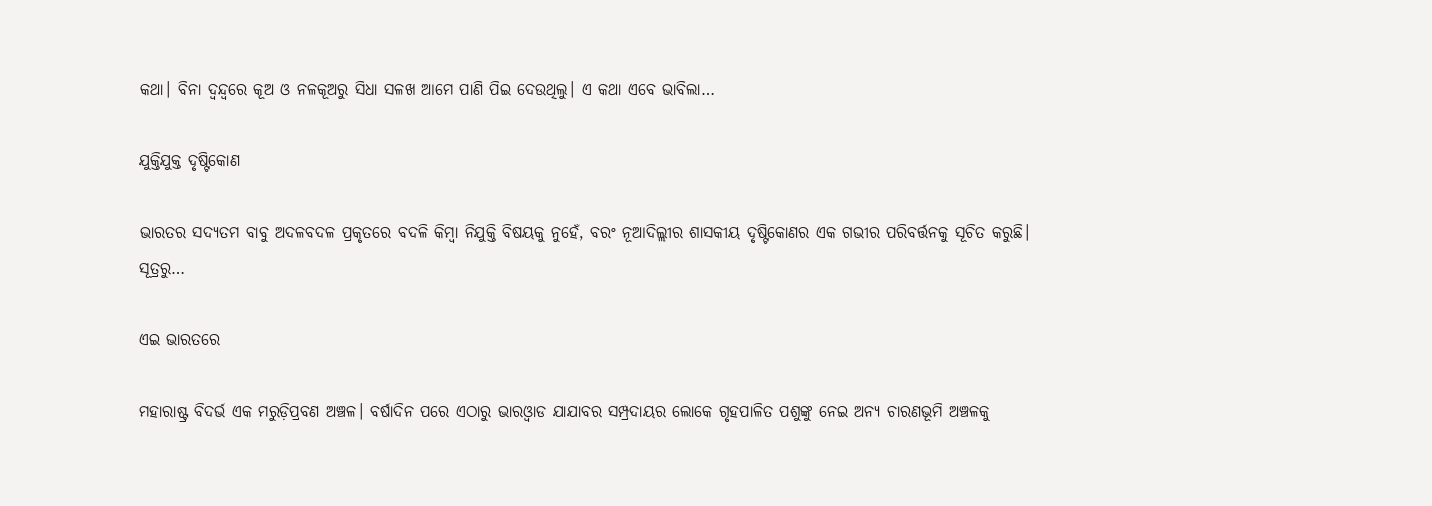କଥା। ବିନା ଦ୍ୱନ୍ଦ୍ୱରେ କୂଅ ଓ ନଳକୂଅରୁ ସିଧା ସଳଖ ଆମେ ପାଣି ପିଇ ଦେଉଥିଲୁ। ଏ କଥା ଏବେ ଭାବିଲା…

ଯୁକ୍ତିଯୁକ୍ତ ଦୃଷ୍ଟିକୋଣ

ଭାରତର ସଦ୍ୟତମ ବାବୁ ଅଦଳବଦଳ ପ୍ରକୃତରେ ବଦଳି କିମ୍ବା ନିଯୁକ୍ତି ବିଷୟକୁ ନୁହେଁ, ବରଂ ନୂଆଦିଲ୍ଲୀର ଶାସକୀୟ ଦୃଷ୍ଟିକୋଣର ଏକ ଗଭୀର ପରିବର୍ତ୍ତନକୁ ସୂଚିତ କରୁଛି। ସୂତ୍ରରୁ…

ଏଇ ଭାରତରେ

ମହାରାଷ୍ଟ୍ର ବିଦର୍ଭ ଏକ ମରୁଡ଼ିପ୍ରବଣ ଅଞ୍ଚଳ। ବର୍ଷାଦିନ ପରେ ଏଠାରୁ ଭାରଓ୍ବାଡ ଯାଯାବର ସମ୍ପ୍ରଦାୟର ଲୋକେ ଗୃହପାଳିତ ପଶୁଙ୍କୁ ନେଇ ଅନ୍ୟ ଚାରଣଭୂମି ଅଞ୍ଚଳକୁ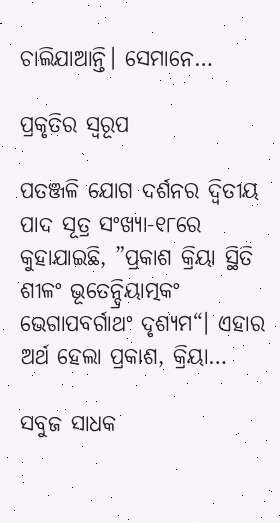ଚାଲିଯାଆନ୍ତି। ସେମାନେ…

ପ୍ରକୃତିର ସ୍ବରୂପ

ପତଞ୍ଜଳି ଯୋଗ ଦର୍ଶନର ଦ୍ୱିତୀୟ ପାଦ ସୂତ୍ର ସଂଖ୍ୟା-୧୮ରେ କୁହାଯାଇଛି, ”ପ୍ରକାଶ କ୍ରିୟା ସ୍ଥିତି ଶୀଳଂ ଭୂତେନ୍ଦ୍ରିୟାତ୍ମକଂ ଭେଗାପବର୍ଗାଥଂ ଦୃଶ୍ୟମ“। ଏହାର ଅର୍ଥ ହେଲା ପ୍ରକାଶ, କ୍ରିୟା…

ସବୁଜ ସାଧକ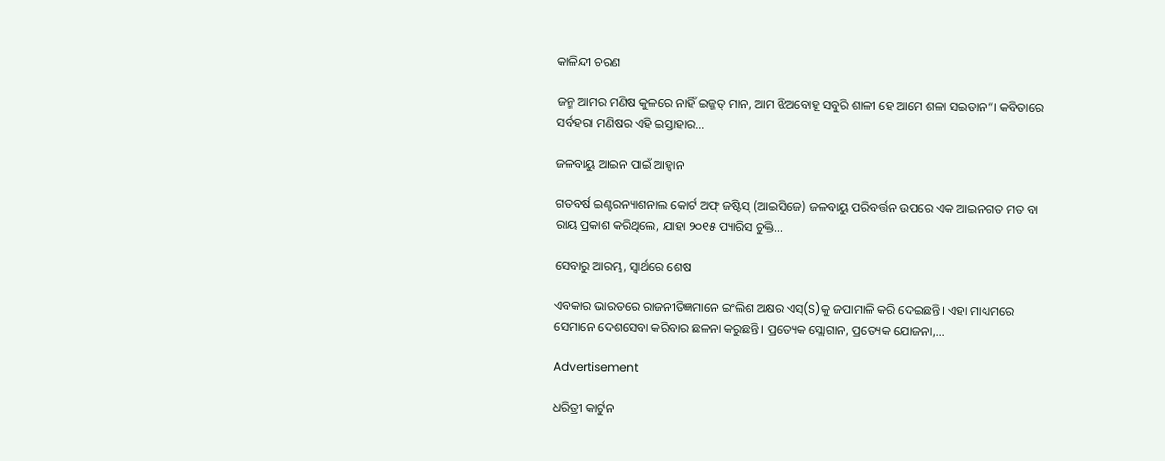କାଳିନ୍ଦୀ ଚରଣ

ଜନ୍ମ ଆମର ମଣିଷ କୁଳରେ ନାହିଁ ଇଜ୍ଜତ୍‌ ମାନ, ଆମ ଝିଅବୋହୂ ସବୁରି ଶାଳୀ ହେ ଆମେ ଶଳା ସଇତାନ“। କବିତାରେ ସର୍ବହରା ମଣିଷର ଏହି ଇସ୍ତାହାର…

ଜଳବାୟୁ ଆଇନ ପାଇଁ ଆହ୍ବାନ

ଗତବର୍ଷ ଇଣ୍ଟରନ୍ୟାଶନାଲ କୋର୍ଟ ଅଫ୍‌ ଜଷ୍ଟିସ୍‌ (ଆଇସିଜେ) ଜଳବାୟୁ ପରିବର୍ତ୍ତନ ଉପରେ ଏକ ଆଇନଗତ ମତ ବା ରାୟ ପ୍ରକାଶ କରିଥିଲେ, ଯାହା ୨୦୧୫ ପ୍ୟାରିସ ଚୁକ୍ତି…

ସେବାରୁ ଆରମ୍ଭ, ସ୍ୱାର୍ଥରେ ଶେଷ

ଏବକାର ଭାରତରେ ରାଜନୀତିଜ୍ଞମାନେ ଇଂଲିଶ ଅକ୍ଷର ଏସ୍‌(S)କୁ ଜପାମାଳି କରି ଦେଇଛନ୍ତି। ଏହା ମାଧ୍ୟମରେ ସେମାନେ ଦେଶସେବା କରିବାର ଛଳନା କରୁଛନ୍ତି। ପ୍ରତ୍ୟେକ ସ୍ଲୋଗାନ, ପ୍ରତ୍ୟେକ ଯୋଜନା,…

Advertisement

ଧରିତ୍ରୀ କାର୍ଟୁନ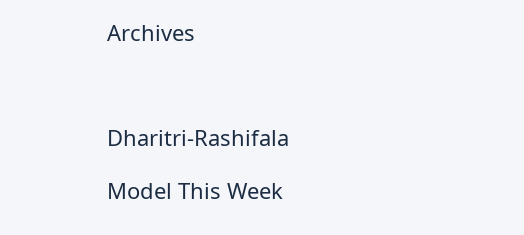Archives



Dharitri-Rashifala

Model This Week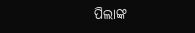ପିଲାଙ୍କ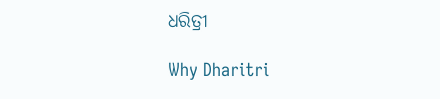ଧରିତ୍ରୀ

Why Dharitri